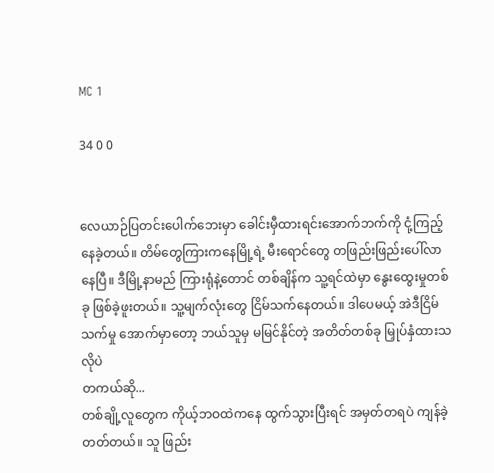MC 1

34 0 0


လေယာဉ်ပြတင်းပေါက်ဘေးမှာ ခေါင်းမှီထားရင်းအောက်ဘက်ကို ငုံ့ကြည့်နေခဲ့တယ်။ တိမ်တွေကြားကနေမြို့ရဲ့ မီးရောင်တွေ တဖြည်းဖြည်းပေါ်လာနေပြီ။ ဒီမြို့နာမည် ကြားရုံနဲ့တောင် တစ်ချိန်က သူ့ရင်ထဲမှာ နွေးထွေးမှုတစ်ခု ဖြစ်ခဲ့ဖူးတယ်။ သူ့မျက်လုံးတွေ ငြိမ်သက်နေတယ်။ ဒါပေမယ့် အဲဒီငြိမ်သက်မှု အောက်မှာတော့ ဘယ်သူမှ မမြင်နိုင်တဲ့ အတိတ်တစ်ခု မြှုပ်နှံထားသလိုပဲ
တကယ်ဆို...
တစ်ချို့လူတွေက ကိုယ့်ဘဝထဲကနေ ထွက်သွားပြီးရင် အမှတ်တရပဲ ကျန်ခဲ့တတ်တယ်။ သူ ဖြည်း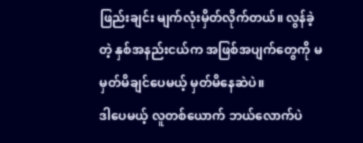ဖြည်းချင်း မျက်လုံးမှိတ်လိုက်တယ်။ လွန်ခဲ့တဲ့ နှစ်အနည်းငယ်က အဖြစ်အပျက်တွေကို မမှတ်မိချင်ပေမယ့် မှတ်မိနေဆဲပဲ။
ဒါပေမယ့် လူတစ်ယောက် ဘယ်လောက်ပဲ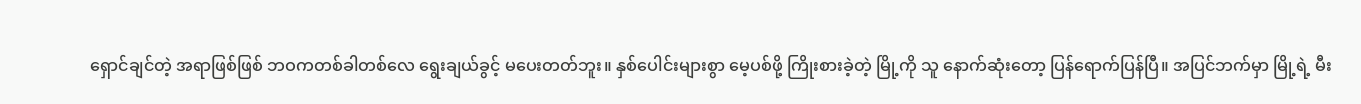ရှောင်ချင်တဲ့ အရာဖြစ်ဖြစ် ဘဝကတစ်ခါတစ်လေ ရွေးချယ်ခွင့် မပေးတတ်ဘူး။ နှစ်ပေါင်းများစွာ မေ့ပစ်ဖို့ ကြိုးစားခဲ့တဲ့ မြို့ကို သူ နောက်ဆုံးတော့ ပြန်ရောက်ပြန်ပြီ။ အပြင်ဘက်မှာ မြို့ရဲ့ မီး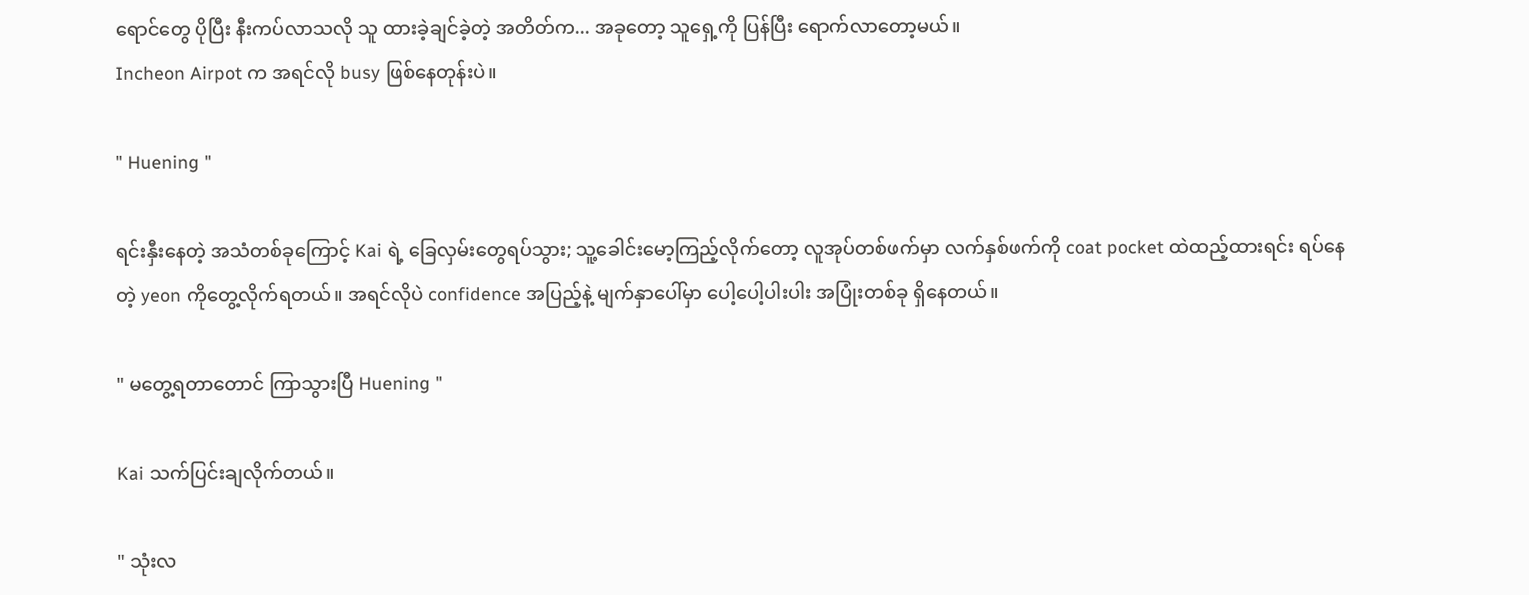ရောင်တွေ ပိုပြီး နီးကပ်လာသလို သူ ထားခဲ့ချင်ခဲ့တဲ့ အတိတ်က... အခုတော့ သူရှေ့ကို ပြန်ပြီး ရောက်လာတော့မယ်။
Incheon Airpot က အရင်လို busy ဖြစ်နေတုန်းပဲ။

" Huening "

ရင်းနှီးနေတဲ့ အသံတစ်ခုကြောင့် Kai ရဲ့ ခြေလှမ်းတွေရပ်သွား; သူ့ခေါင်းမော့ကြည့်လိုက်တော့ လူအုပ်တစ်ဖက်မှာ လက်နှစ်ဖက်ကို coat pocket ထဲထည့်ထားရင်း ရပ်နေတဲ့ yeon ကိုတွေ့လိုက်ရတယ်။ အရင်လိုပဲ confidence အပြည့်နဲ့ မျက်နှာပေါ်မှာ ပေါ့ပေါ့ပါးပါး အပြုံးတစ်ခု ရှိနေတယ်။

" မတွေ့ရတာတောင် ကြာသွားပြီ Huening "

Kai သက်ပြင်းချလိုက်တယ်။

" သုံးလ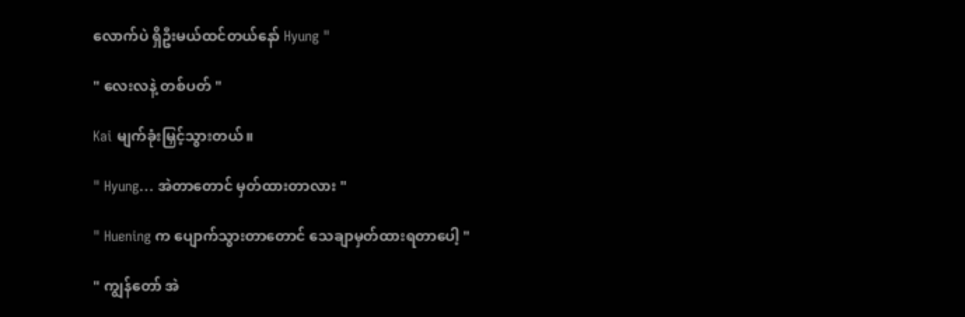လောက်ပဲ ရှိဦးမယ်ထင်တယ်နော် Hyung "

" လေးလနဲ့ တစ်ပတ် "

Kai မျက်ခုံးမြှင့်သွားတယ်။

" Hyung... အဲတာတောင် မှတ်ထားတာလား "

" Huening က ပျောက်သွားတာတောင် သေချာမှတ်ထားရတာပေါ့ "

" ကျွန်တော် အဲ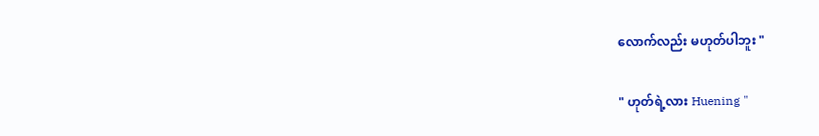လောက်လည်း မဟုတ်ပါဘူး "

" ဟုတ်ရဲ့လား Huening "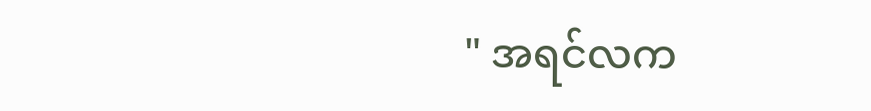" အရင်လက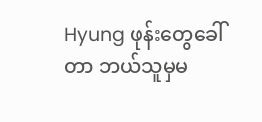Hyung ဖုန်းတွေခေါ်တာ ဘယ်သူမှမ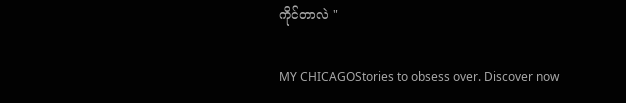ကိုင်တာလဲ "

MY CHICAGOStories to obsess over. Discover now